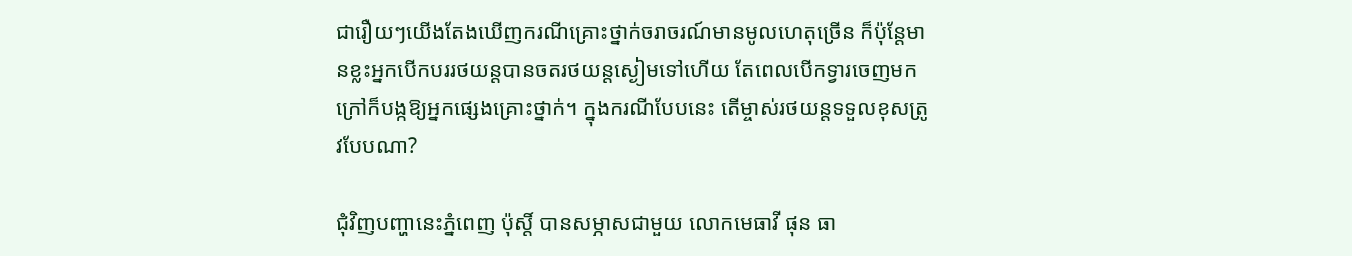ជារឿយៗយើងតែងឃើញករណីគ្រោះថ្នាក់ចរាចរណ៍មានមូលហេតុច្រើន ក៏ប៉ុន្តែមានខ្លះអ្នកបើកបររថយន្តបានចតរថយន្តស្ងៀមទៅហើយ តែពេលបើកទ្វារចេញមកក្រៅក៏បង្កឱ្យអ្នកផ្សេងគ្រោះថ្នាក់។ ក្នុងករណីបែបនេះ តើម្ចាស់រថយន្តទទួលខុសត្រូវបែបណា?

ជុំវិញបញ្ហានេះភ្នំពេញ ប៉ុស្តិ៍ បានសម្ភាសជាមួយ លោកមេធាវី ផុន ធា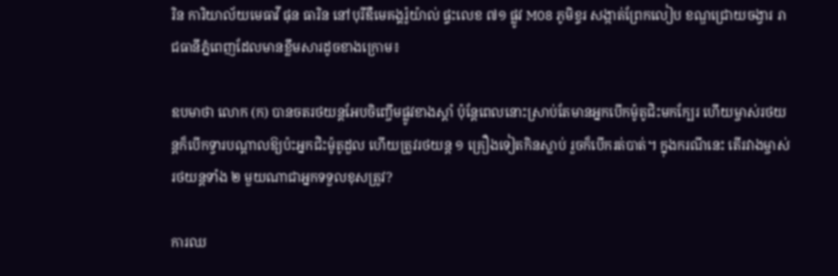រិន ការិយាល័យមេធាវី ផុន ធារិន នៅបុរីឌឺមេគង្គរ៉ូយ៉ាល់ ផ្ទះលេខ ៧១ ផ្លូវ M08 ភូមិខ្ទរ សង្កាត់ព្រែកលៀប ខណ្ឌជ្រោយចង្វារ រាជធានីភ្នំពេញដែលមានខ្លឹមសារដូចខាងក្រោម៖

ឧបមាថា លោក (ក) បានចតរថយន្តអែបចិញ្ចើមផ្លូវខាងស្តាំ ប៉ុន្តែពេលនោះស្រាប់តែមានអ្នកបើកម៉ូតូជិះមកក្បែរ ហើយម្ចាស់រថយន្តក៏បើកទ្វារបណ្តាលឱ្យប៉ះអ្នកជិះម៉ូតូដួល ហើយត្រូវរថយន្ត ១ គ្រឿងទៀតកិនស្លាប់ រួចក៏បើករត់បាត់។ ក្នុងករណីនេះ តើរវាងម្ចាស់រថយន្តទាំង ២ មួយណាជាអ្នកទទួលខុសត្រូវ?

ការឈ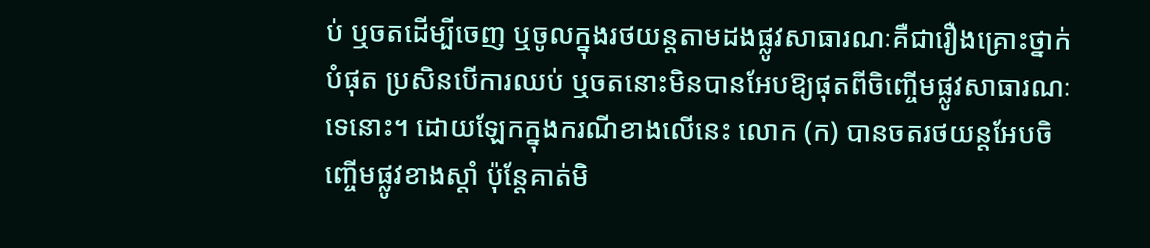ប់ ឬចតដើម្បីចេញ ឬចូលក្នុងរថយន្តតាមដងផ្លូវសាធារណៈគឺជារឿងគ្រោះថ្នាក់បំផុត ប្រសិនបើការឈប់ ឬចតនោះមិនបានអែបឱ្យផុតពីចិញ្ចើមផ្លូវសាធារណៈទេនោះ។ ដោយឡែកក្នុងករណីខាងលើនេះ លោក (ក) បានចតរថយន្តអែបចិញ្ចើមផ្លូវខាងស្តាំ ប៉ុន្តែគាត់មិ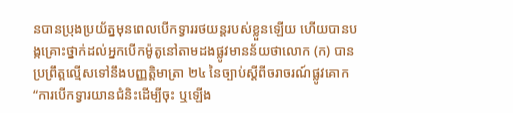នបានប្រុងប្រយ័ត្នមុនពេលបើកទ្វាររថយន្តរបស់ខ្លួនឡើយ ហើយបានបង្កគ្រោះថ្នាក់ដល់អ្នកបើកម៉ូតូនៅតាមដងផ្លូវមានន័យថាលោក (ក) បានប្រព្រឹត្តល្មើសទៅនឹងបញ្ញត្តិមាត្រា ២៤ នៃច្បាប់ស្តីពីចរាចរណ៍ផ្លូវគោក “ការបើកទ្វារយានជំនិះដើម្បីចុះ ឬឡើង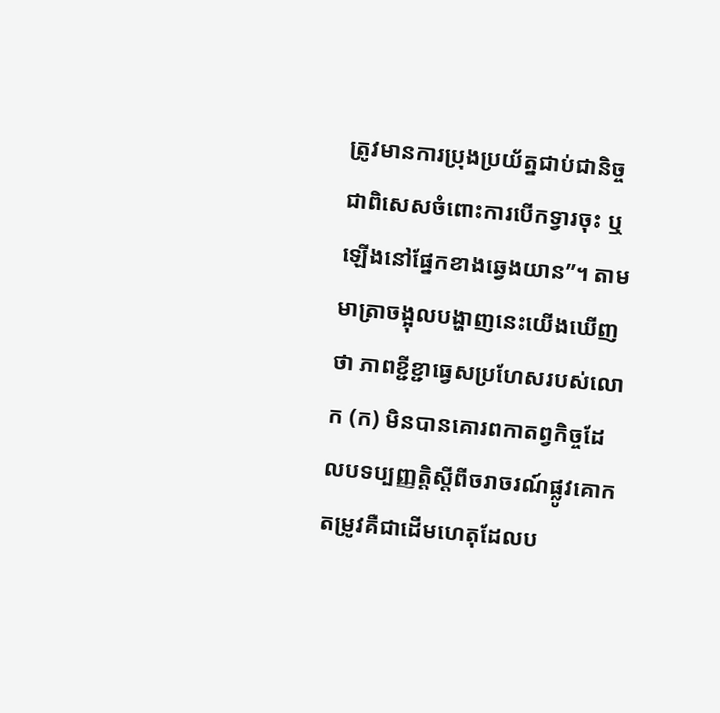ត្រូវមានការប្រុងប្រយ័ត្នជាប់ជានិច្ច ជាពិសេសចំពោះការបើកទ្វារចុះ ឬឡើងនៅផ្នែកខាងឆ្វេងយាន”។ តាមមាត្រាចង្អុលបង្ហាញនេះយើងឃើញថា ភាពខ្ជីខ្ជាធ្វេសប្រហែសរបស់លោក (ក) មិនបានគោរពកាតព្វកិច្ចដែលបទប្បញ្ញត្តិស្តីពីចរាចរណ៍ផ្លូវគោកតម្រូវគឺជាដើមហេតុដែលប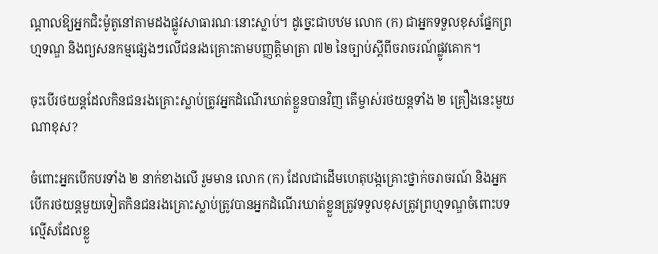ណ្តាលឱ្យអ្នកជិះម៉ូតូនៅតាមដងផ្លូវសាធារណៈនោះស្លាប់។ ដូច្នេះជាបឋម លោក (ក) ជាអ្នកទទួលខុសផ្នែកព្រហ្មទណ្ឌ និងព្យសនកម្មផ្សេងៗលើជនរងគ្រោះតាមបញ្ញត្តិមាត្រា ៧២ នៃច្បាប់ស្តីពីចរាចរណ៍ផ្លូវគោក។

ចុះបើរថយន្តដែលកិនជនរងគ្រោះស្លាប់ត្រូវអ្នកដំណើរឃាត់ខ្លួនបានវិញ តើម្ចាស់រថយន្តទាំង ២ គ្រឿងនេះមួយណាខុស?

ចំពោះអ្នកបើកបរទាំង ២ នាក់ខាងលើ រួមមាន លោក (ក) ដែលជាដើមហេតុបង្កគ្រោះថ្នាក់ចរាចរណ៍ និងអ្នកបើករថយន្តមួយទៀតកិនជនរងគ្រោះស្លាប់ត្រូវបានអ្នកដំណើរឃាត់ខ្លួនត្រូវទទួលខុសត្រូវព្រហ្មទណ្ឌចំពោះបទល្មើសដែលខ្លួ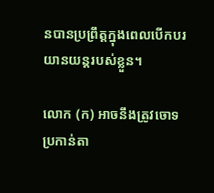នបានប្រព្រឹត្តក្នុងពេលបើកបរយានយន្តរបស់ខ្លួន។

លោក (ក) អាចនឹងត្រូវចោទប្រកាន់តា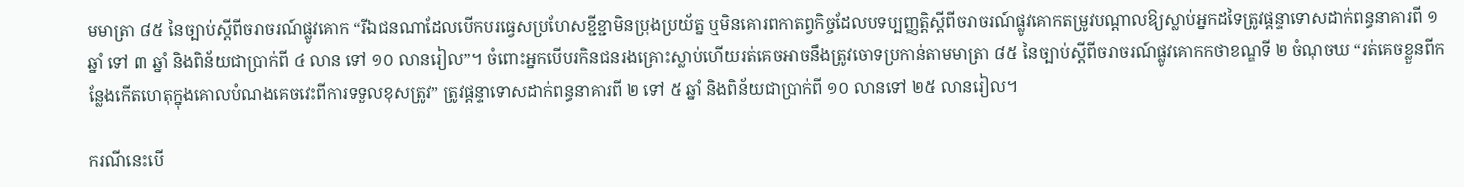មមាត្រា ៨៥ នៃច្បាប់ស្តីពីចរាចរណ៍ផ្លូវគោក “រីឯជនណាដែលបើកបរធ្វេសប្រហែសខ្ជីខ្ជាមិនប្រុងប្រយ័ត្ន ឬមិនគោរពកាតព្វកិច្ចដែលបទប្បញ្ញត្តិស្តីពីចរាចរណ៍ផ្លូវគោកតម្រូវបណ្តាលឱ្យស្លាប់អ្នកដទៃត្រូវផ្តន្ទាទោសដាក់ពន្ធនាគារពី ១ ឆ្នាំ ទៅ ៣ ឆ្នាំ និងពិន័យជាប្រាក់ពី ៤ លាន ទៅ ១០ លានរៀល”។ ចំពោះអ្នកបើបរកិនជនរងគ្រោះស្លាប់ហើយរត់គេចអាចនឹងត្រូវចោទប្រកាន់តាមមាត្រា ៨៥ នៃច្បាប់ស្តីពីចរាចរណ៍ផ្លូវគោកកថាខណ្ឌទី ២ ចំណុចឃ “រត់គេចខ្លួនពីកន្លែងកើតហេតុក្នុងគោលបំណងគេចវេះពីការទទួលខុសត្រូវ” ត្រូវផ្តន្ទាទោសដាក់ពន្ធនាគារពី ២ ទៅ ៥ ឆ្នាំ និងពិន័យជាប្រាក់ពី ១០ លានទៅ ២៥ លានរៀល។

ករណីនេះបើ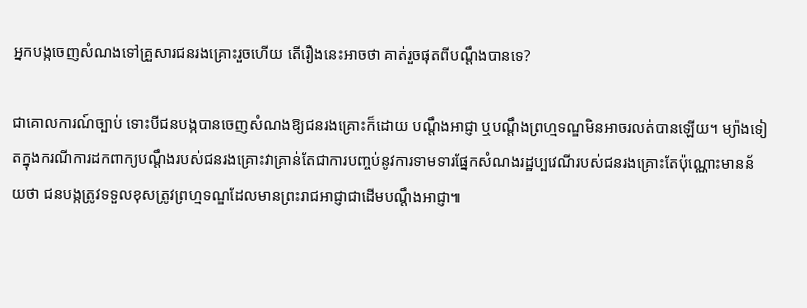អ្នកបង្កចេញសំណងទៅគ្រួសារជនរងគ្រោះរួចហើយ តើរឿងនេះអាចថា គាត់រួចផុតពីបណ្តឹងបានទេ?

ជាគោលការណ៍ច្បាប់ ទោះបីជនបង្កបានចេញសំណងឱ្យជនរងគ្រោះក៏ដោយ បណ្តឹងអាជ្ញា ឬបណ្តឹងព្រហ្មទណ្ឌមិនអាចរលត់បានឡើយ។ ម្យ៉ាងទៀតក្នុងករណីការដកពាក្យបណ្តឹងរបស់ជនរងគ្រោះវាគ្រាន់តែជាការបញ្ចប់នូវការទាមទារផ្នែកសំណងរដ្ឋប្បវេណីរបស់ជនរងគ្រោះតែប៉ុណ្ណោះមានន័យថា ជនបង្កត្រូវទទួលខុសត្រូវព្រហ្មទណ្ឌដែលមានព្រះរាជអាជ្ញាជាដើមបណ្តឹងអាជ្ញា៕